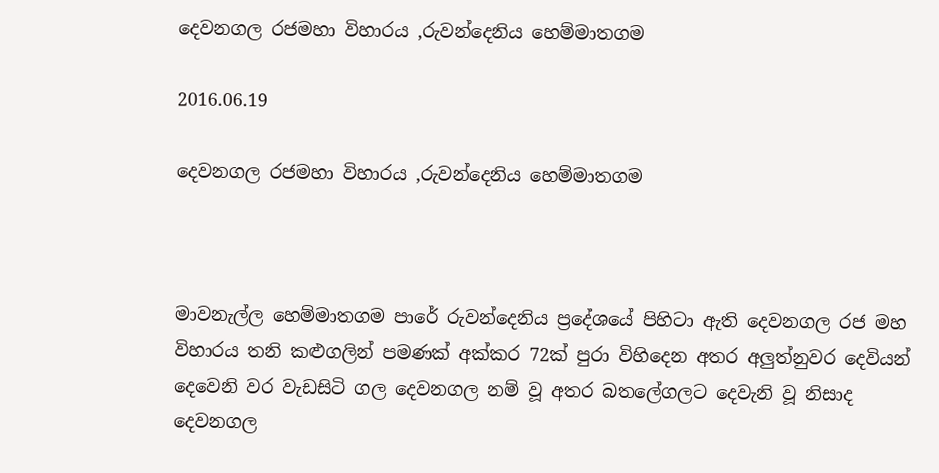දෙවනගල රජමහා විහාරය ,රුවන්දෙනිය හෙම්මාතගම

2016.06.19

දෙවනගල රජමහා විහාරය ,රුවන්දෙනිය හෙම්මාතගම



මාවනැල්ල හෙම්මාතගම පාරේ රුවන්දෙනිය ප්‍රදේශයේ පිහිටා ඇති දෙවනගල රජ මහ විහාරය තනි කළුගලින් පමණක් අක්කර 72ක් පුරා විහිදෙන අතර අලුත්නුවර දෙවියන් දෙවෙනි වර වැඩසිටි ගල දෙවනගල නම් වූ අතර බතලේගලට දෙවැනි වූ නිසාද දෙවනගල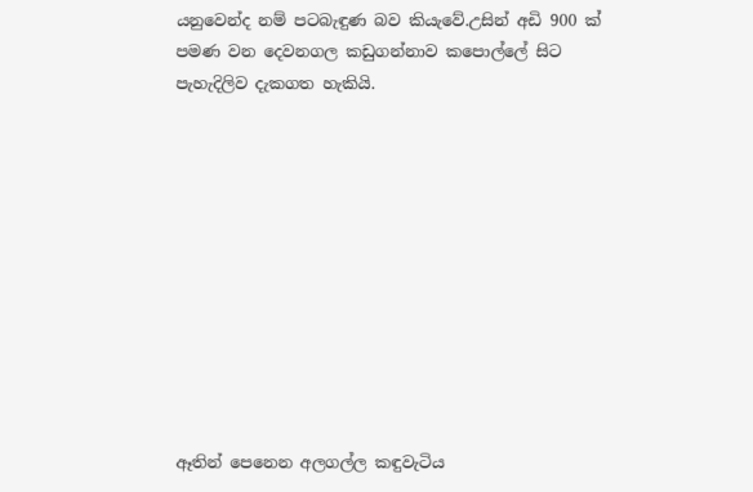යනුවෙන්ද නම් පටබැඳුණ බව කියැවේ.උසින් අඩි 900 ක් පමණ වන දෙවනගල කඩුගන්නාව කපොල්ලේ සිට පැහැදිලිව දැකගත හැකියි.











ඈතින් පෙනෙන අලගල්ල කඳුවැටිය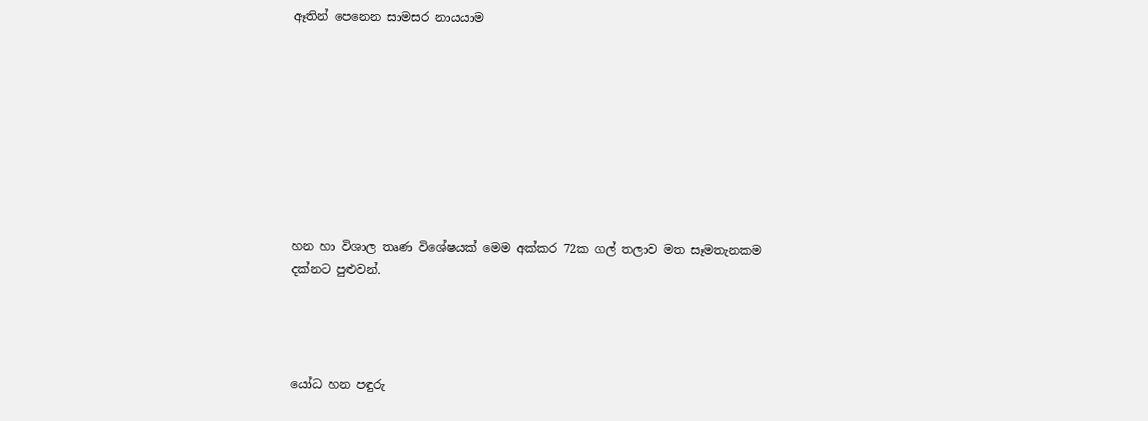ඈතින් පෙනෙන සාමසර නායයාම









හන හා විශාල තෘණ විශේෂයක් මෙම අක්කර 72ක ගල් තලාව මත සෑමතැනකම දක්නට පුළුවන්.




යෝධ හන පඳුරු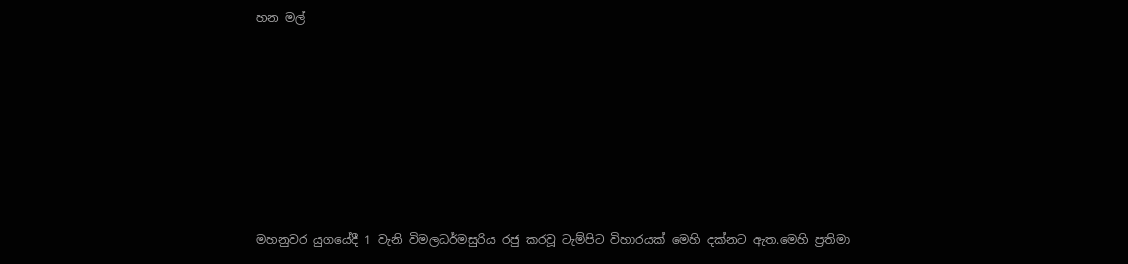හන මල්







මහනුවර යුගයේදී 1 වැනි විමලධර්මසුරිය රජු කරවූ ටැම්පිට විහාරයක් මෙහි දක්නට ඇත.මෙහි ප්‍රතිමා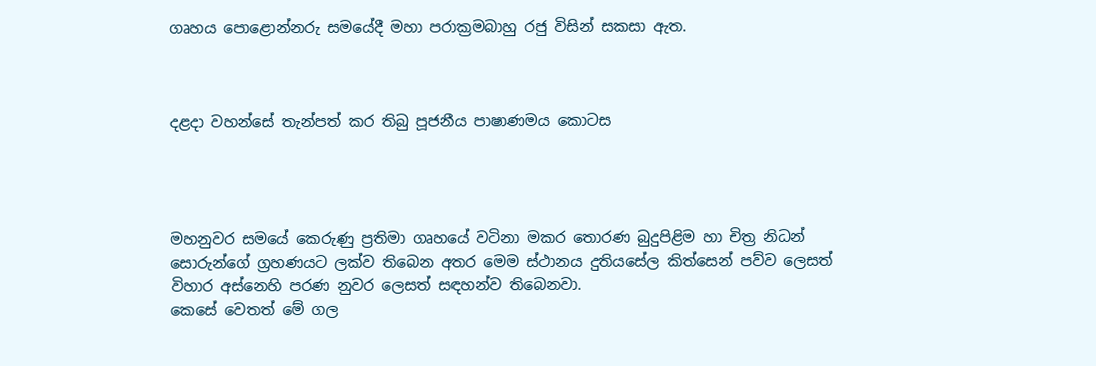ගෘහය පොළොන්නරු සමයේදී මහා පරාක්‍රමබාහු රජු විසින් සකසා ඇත.



දළදා වහන්සේ තැන්පත් කර තිබු පූජනීය පාෂාණමය කොටස




මහනුවර සමයේ කෙරුණු ප්‍රතිමා ගෘහයේ වටිනා මකර තොරණ බුදුපිළිම හා චිත්‍ර නිධන් සොරුන්ගේ ග්‍රහණයට ලක්ව තිබෙන අතර මෙම ස්ථානය දුතියසේල කිත්සෙන් පව්ව ලෙසත් විහාර අස්නෙහි පරණ නුවර ලෙසත් සඳහන්ව තිබෙනවා.
කෙසේ වෙතත් මේ ගල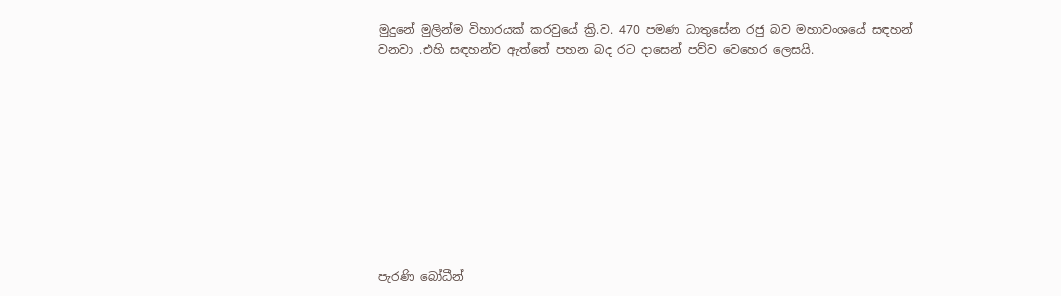මුදුනේ මුලින්ම විහාරයක් කරවුයේ ක්‍රි.ව. 470 පමණ ධාතුසේන රජු බව මහාවංශයේ සඳහන් වනවා .එහි සඳහන්ව ඇත්තේ පහන බද රට දාසෙන් පව්ව වෙහෙර ලෙසයි.










පැරණි බෝධීන්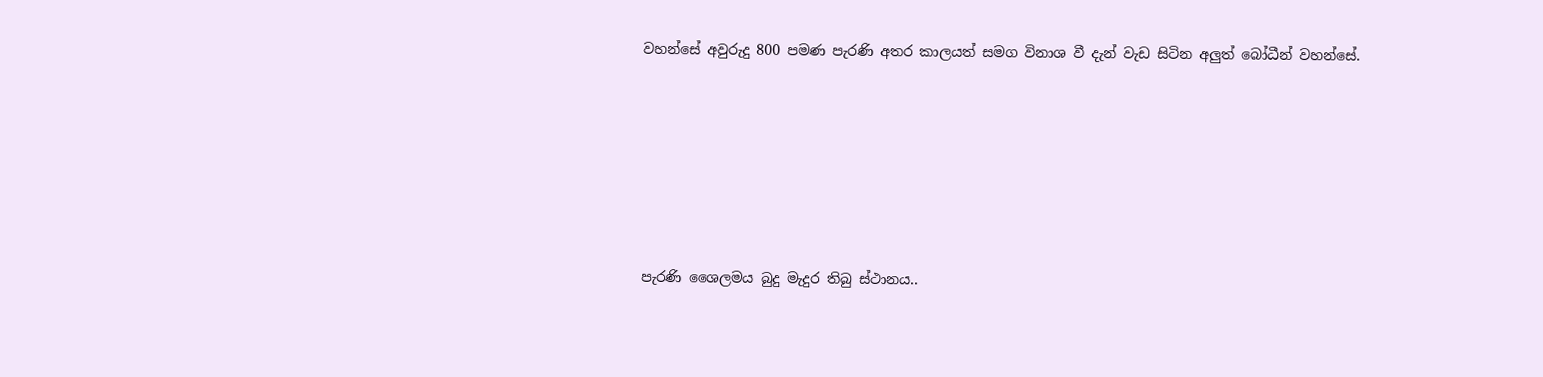වහන්සේ අවුරුදු 800 පමණ පැරණි අතර කාලයත් සමග විනාශ වී දැන් වැඩ සිටින අලුත් බෝධීන් වහන්සේ.






පැරණි ශෛලමය බුදු මැදුර තිබු ස්ථානය..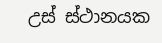උස් ස්ථානයක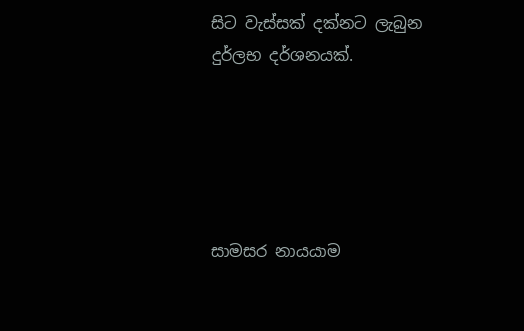සිට වැස්සක් දක්නට ලැබුන දුර්ලභ දර්ශනයක්.





සාමසර නායයාම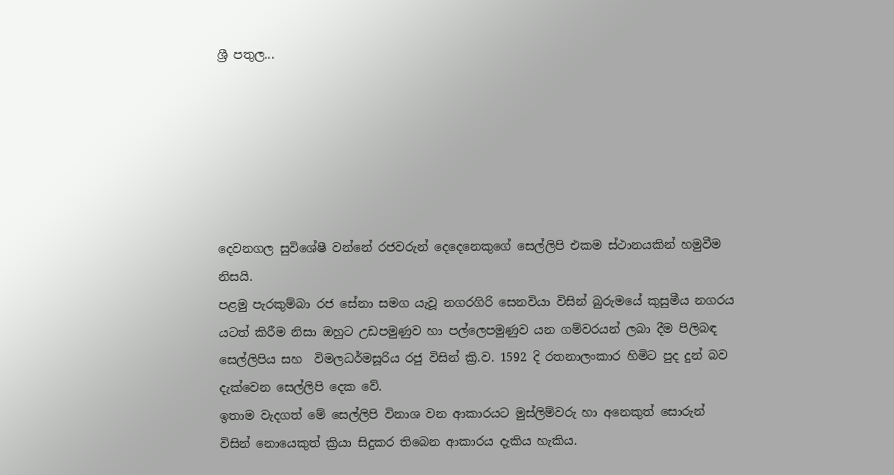ශ්‍රී පතුල...






දෙවනගල සුවිශේෂී වන්නේ රජවරුන් දෙදෙනෙකුගේ සෙල්ලිපි එකම ස්ථානයකින් හමුවීම නිසයි.
පළමු පැරකුම්බා රජ සේනා සමග යැවූ නගරගිරි සෙනවියා විසින් බුරුමයේ කුසුමීය නගරය යටත් කිරීම නිසා ඔහුට උඩපමුණුව හා පල්ලෙපමුණුව යන ගම්වරයන් ලබා දීම පිලිබඳ සෙල්ලිපිය සහ  විමලධර්මසූරිය රජු විසින් ක්‍රි.ව. 1592 දි රතනාලංකාර හිමිට පුද දුන් බව දැක්වෙන සෙල්ලිපි දෙක වේ.
ඉතාම වැදගත් මේ සෙල්ලිපි විනාශ වන ආකාරයට මුස්ලිම්වරු හා අනෙකුත් සොරුන් විසින් නොයෙකුත් ක්‍රියා සිදුකර තිබෙන ආකාරය දැකිය හැකිය.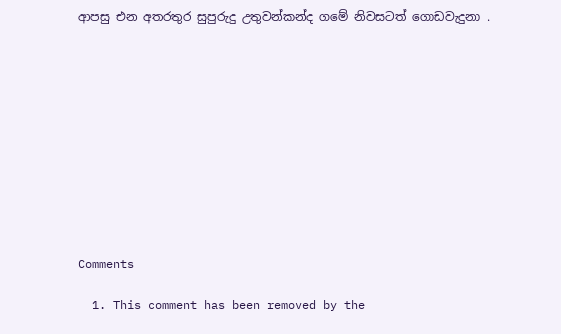ආපසු එන අතරතුර සුපුරුදු උතුවන්කන්ද ගමේ නිවසටත් ගොඩවැදුනා .











Comments

  1. This comment has been removed by the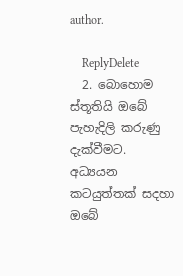author.

    ReplyDelete
  2. බොහොම ස්තූතියි ඔබේ පැහැදිලි කරුණු දැක්වීමට. අධ්‍යයන කටයුත්තක් සදහා ඔබේ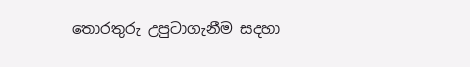තොරතුරු උපුටාගැනීම සදහා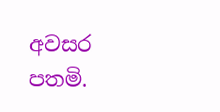අවසර පතමි.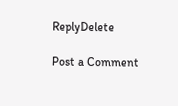ReplyDelete

Post a Comment